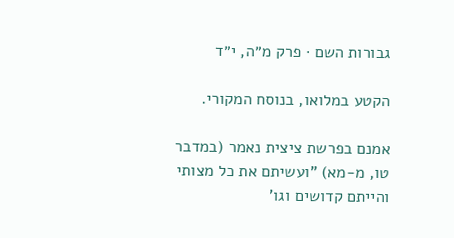גבורות השם · פרק מ״ה, י״ד

הקטע במלואו, בנוסח המקורי.

אמנם בפרשת ציצית נאמר (במדבר טו, מ-מא) "ועשיתם את כל מצותי והייתם קדושים וגו'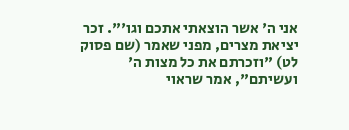אני ה' אשר הוצאתי אתכם וגו'". זכר יציאת מצרים, מפני שאמר (שם פסוק לט) "וזכרתם את כל מצות ה' ועשיתם", אמר שראוי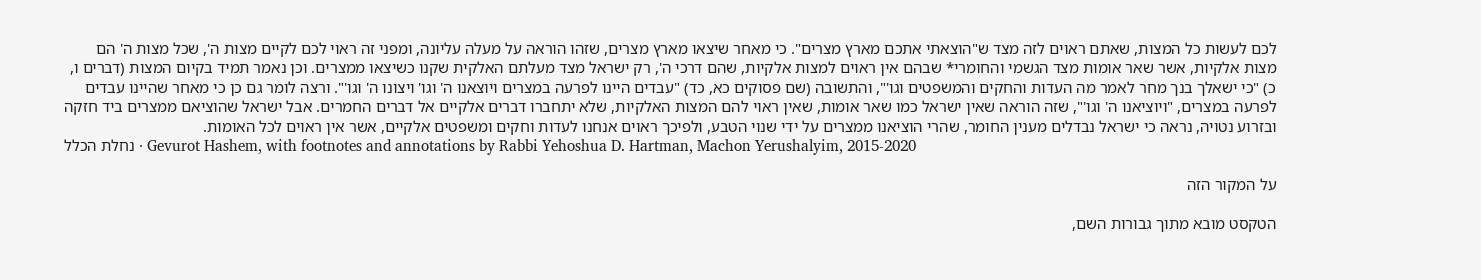לכם לעשות כל המצות, שאתם ראוים לזה מצד ש"הוצאתי אתכם מארץ מצרים". כי מאחר שיצאו מארץ מצרים, שזהו הוראה על מעלה עליונה, ומפני זה ראוי לכם לקיים מצות ה', שכל מצות ה' הם מצות אלקיות, אשר שאר אומות מצד הגשמי והחומרי* שבהם אין ראוים למצות אלקיות, שהם דרכי ה', רק ישראל מצד מעלתם האלקית שקנו כשיצאו ממצרים. וכן נאמר תמיד בקיום המצות (דברים ו, כ) "כי ישאלך בנך מחר לאמר מה העדות והחקים והמשפטים וגו'", והתשובה (שם פסוקים כא, כד) "עבדים היינו לפרעה במצרים ויוצאנו ה' וגו' ויצונו ה' וגו'". ורצה לומר גם כן כי מאחר שהיינו עבדים לפרעה במצרים, "ויוציאנו ה' וגו'", שזה הוראה שאין ישראל כמו שאר אומות, שאין ראוי להם המצות האלקיות, שלא יתחברו דברים אלקיים אל דברים החמרים. אבל ישראל שהוציאם ממצרים ביד חזקה ובזרוע נטויה, נראה כי ישראל נבדלים מענין החומר, שהרי הוציאנו ממצרים על ידי שנוי הטבע, ולפיכך ראוים אנחנו לעדות וחקים ומשפטים אלקיים, אשר אין ראוים לכל האומות.
נחלת הכלל · Gevurot Hashem, with footnotes and annotations by Rabbi Yehoshua D. Hartman, Machon Yerushalyim, 2015-2020

על המקור הזה

הטקסט מובא מתוך גבורות השם,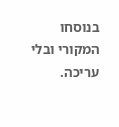בנוסחו המקורי ובלי עריכה.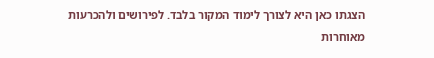הצגתו כאן היא לצורך לימוד המקור בלבד. לפירושים ולהכרעות מאוחרות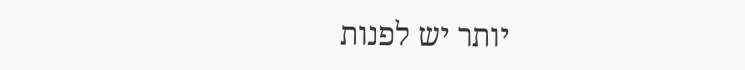יותר יש לפנות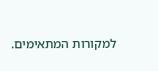למקורות המתאימים.